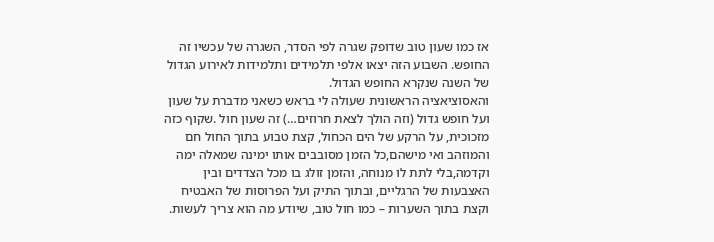אז כמו שעון טוב שדופק שגרה לפי הסדר, השגרה של עכשיו זה החופש. השבוע הזה יצאו אלפי תלמידים ותלמידות לאירוע הגדול של השנה שנקרא החופש הגדול.
והאסוציאציה הראשונית שעולה לי בראש כשאני מדברת על שעון ועל חופש גדול (וזה הולך לצאת חרוזים…) זה שעון חול .שקוף כזה מזכוכית, על הרקע של הים הכחול, קצת טבוע בתוך החול חם והמוזהב ואי מישהם,כל הזמן מסובבים אותו ימינה שמאלה ימה וקדמה,בלי לתת לו מנוחה, והזמן זולג בו מכל הצדדים ובין האצבעות של הרגליים, ובתוך התיק ועל הפרוסות של האבטיח וקצת בתוך השערות – כמו חול טוב, שיודע מה הוא צריך לעשות.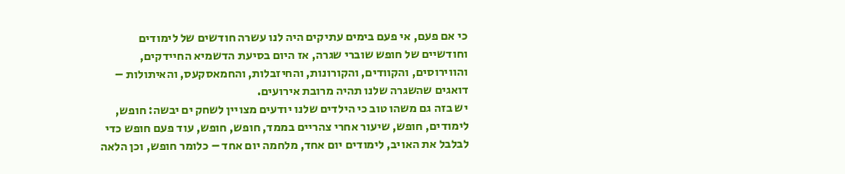כי אם פעם, אי פעם בימים עתיקים היה לנו עשרה חודשים של לימודים וחודשיים של חופש שוברי שגרה, אז היום בסיעת הדשמיא החיידקים, והווירוסים, והקוודים, והקורונות, והחיזבלות, והחמאסקעס, והאיתולות – דואגים שהשגרה שלנו תהיה מרובת אירועים.
יש בזה גם משהו טוב כי הילדים שלנו יודעים מצויין לשחק ים יבשה: חופש, לימודים, חופש, שיעור אחרי צהריים בממד, חופש, חופש, עוד פעם חופש כדי לבלבל את האויב, לימודים יום אחד, מלחמה יום אחד – כלומר חופש, וכן הלאה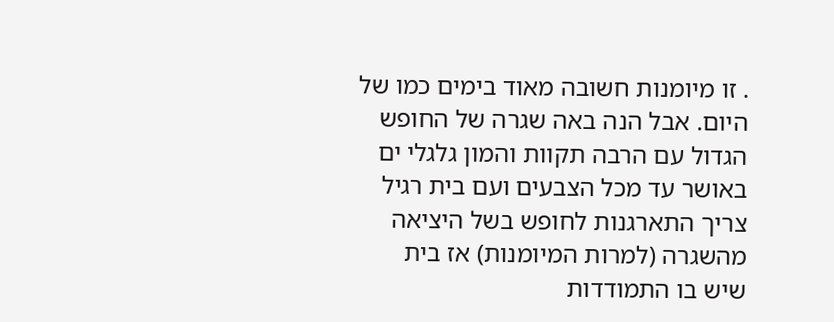. זו מיומנות חשובה מאוד בימים כמו של היום. אבל הנה באה שגרה של החופש הגדול עם הרבה תקוות והמון גלגלי ים באושר עד מכל הצבעים ועם בית רגיל צריך התארגנות לחופש בשל היציאה מהשגרה (למרות המיומנות) אז בית שיש בו התמודדות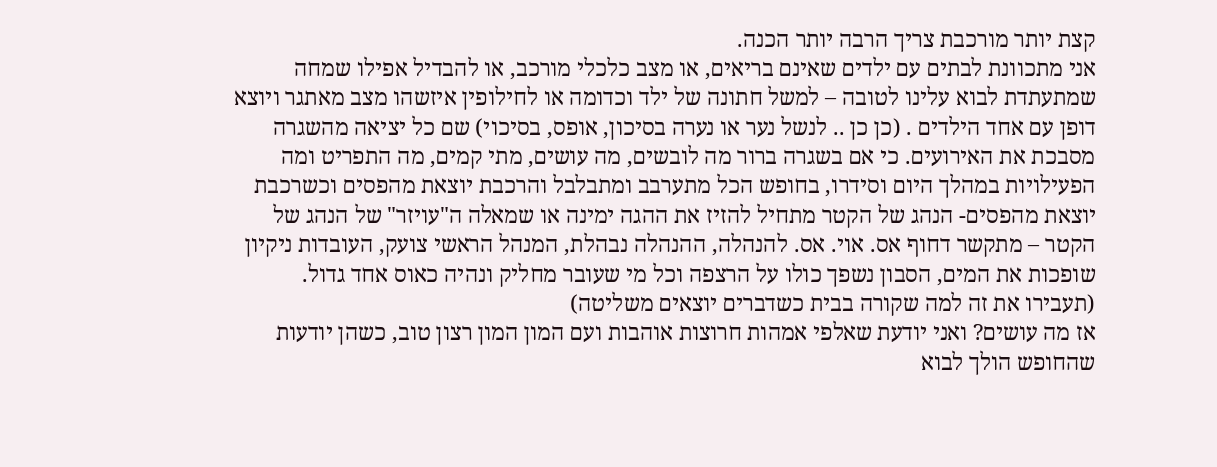קצת יותר מורכבת צריך הרבה יותר הכנה.
אני מתכוונת לבתים עם ילדים שאינם בריאים, או מצב כלכלי מורכב, או להבדיל אפילו שמחה שמתעתדת לבוא עלינו לטובה – למשל חתונה של ילד וכדומה או לחילופין איזשהו מצב מאתגר ויוצא דופן עם אחד הילדים . (כן כן .. לנשל נער או נערה בסיכון, אופס, בסיכוי) שם כל יציאה מהשגרה מסבכת את האירועים. כי אם בשגרה ברור מה לובשים, מה עושים, מתי קמים, מה התפריט ומה הפעילויות במהלך היום וסידרו, בחופש הכל מתערבב ומתבלבל והרכבת יוצאת מהפסים וכשרכבת יוצאת מהפסים- הנהג של הקטר מתחיל להזיז את ההגה ימינה או שמאלה ה"עויזר" של הנהג של הקטר – מתקשר דחוף אס. אוי. אס. להנהלה, ההנהלה נבהלת, המנהל הראשי צועק, העובדות ניקיון שופכות את המים, הסבון נשפך כולו על הרצפה וכל מי שעובר מחליק ונהיה כאוס אחד גדול. (תעבירו את זה למה שקורה בבית כשדברים יוצאים משליטה)
אז מה עושים? ואני יודעת שאלפי אמהות חרוצות אוהבות ועם המון המון רצון טוב, כשהן יודעות שהחופש הולך לבוא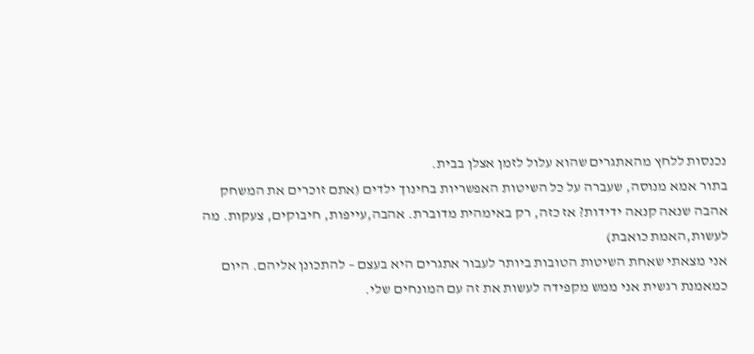נכנסות ללחץ מהאתגרים שהוא עלול לזמן אצלן בבית.
בתור אמא מנוסה, שעברה על כל השיטות האפשריות בחינוך ילדים (אתם זוכרים את המשחק אהבה שנאה קנאה ידידות? אז כזה, רק באימהית מדוברת. אהבה,עייפות, חיבוקים, צעקות. מה לעשות,האמת כואבת)
אני מצאתי שאחת השיטות הטובות ביותר לעבור אתגרים היא בעצם – להתכונן אליהם. היום כמאמנת רגשית אני ממש מקפידה לעשות את זה עם המונחים שלי.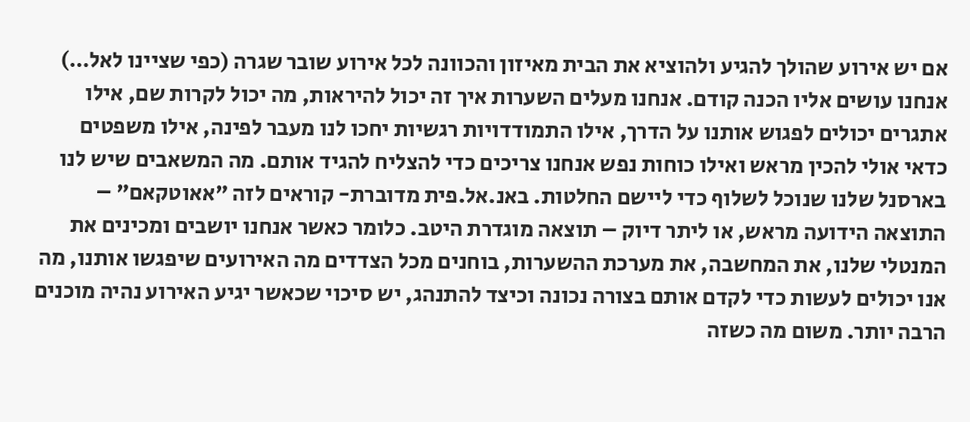אם יש אירוע שהולך להגיע ולהוציא את הבית מאיזון והכוונה לכל אירוע שובר שגרה (כפי שציינו לאל…) אנחנו עושים אליו הכנה קודם. אנחנו מעלים השערות איך זה יכול להיראות, מה יכול לקרות שם, אילו אתגרים יכולים לפגוש אותנו על הדרך, אילו התמודדויות רגשיות יחכו לנו מעבר לפינה, אילו משפטים כדאי אולי להכין מראש ואילו כוחות נפש אנחנו צריכים כדי להצליח להגיד אותם. מה המשאבים שיש לנו בארסנל שלנו שנוכל לשלוף כדי ליישם החלטות. באנ.אל.פית מדוברת- קוראים לזה "אאוטקאם" – התוצאה הידועה מראש, או ליתר דיוק – תוצאה מוגדרת היטב. כלומר כאשר אנחנו יושבים ומכינים את המנטלי שלנו, את המחשבה, את מערכת ההשערות, בוחנים מכל הצדדים מה האירועים שיפגשו אותנו, מה אנו יכולים לעשות כדי לקדם אותם בצורה נכונה וכיצד להתנהג, יש סיכוי שכאשר יגיע האירוע נהיה מוכנים הרבה יותר. משום מה כשזה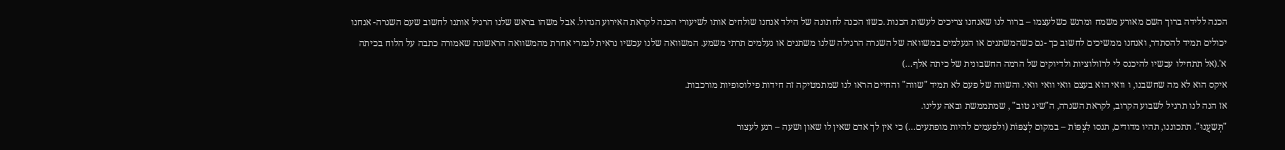הכנה ללידה ברוך השם מאורע משמח ומרגש כשלעצמו – ברור לנו שאנחנו צריכים לעשות הכנות .כשזו הכנה לחתונה של הילד אנחנו שולחים אותו לשיעורי הכנה לקראת האירוע הגדול. אבל משהו בראש שלנו הרגיל אותנו לחשוב שעם השגרה- אנחנו יכולים תמיד להסתדר, ואנחנו ממשיכים לחשוב כך -גם כשהמשתנים או הנעלמים במשוואה של השגרה הרגילה שלנו משתנים או נעלמים תרתי משמע. המשוואה שלנו עכשיו נראית לגמרי אחרת מהמשוואה הראשונה שאמורה כתבה על הלוח בכיתה א'.(אל תתחילו עכשיו להיכנס לי לרזולוציות ולדיוקים של הרמה החשבונית של כיתה אלף…)
איקס הוא לא מה שחשבנו, ו וואי הוא בעצם וואי וואי וואי. והשווה של פעם לא תמיד "שווה" והחיים הראו לנו שמתמטיקה זה חידות פילוסופיות מורכבות.
אז הנה לנו תרגיל לשבוע הקרוב, לקראת השגרה, ה"שיג טוב" , שמתממשת ובאה עלינו.
"תְּשַעֲנוּ". תתכוננו, תהיו מדודים, תנסו לִצְפּוֹת – במקום לְצַפּוֹת (ולפעמים להיות מופתעים…) כי אין לך אדם שאין לו שאון ושעה – רגע לעצור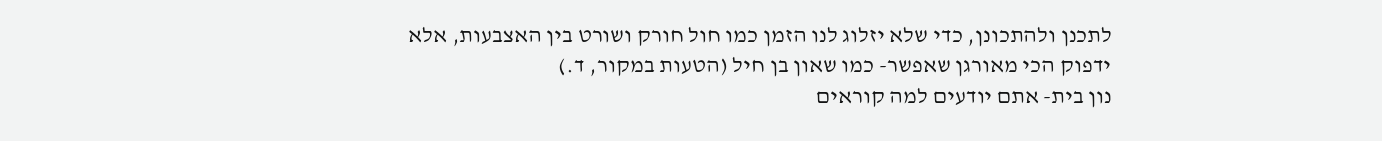לתכנן ולהתכונן, כדי שלא יזלוג לנו הזמן כמו חול חורק ושורט בין האצבעות, אלא ידפוק הכי מאורגן שאפשר- כמו שאון בן חיל (הטעות במקור, ד.)
נון בית- אתם יודעים למה קוראים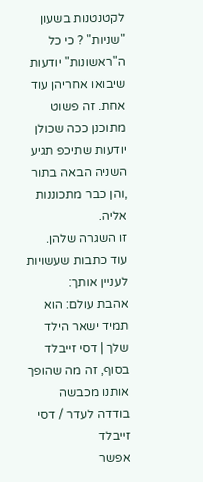לקטנטנות בשעון "שניות" ? כי כל ה"ראשונות" יודעות שיבואו אחריהן עוד אחת. זה פשוט מתוכנן ככה שכולן יודעות שתיכפ תגיע השניה הבאה בתור ,והן כבר מתכוננות אליה.
זו השגרה שלהן.
עוד כתבות שעשויות לעניין אותך:
אהבת עולם: הוא תמיד ישאר הילד שלך | דסי זייבלד
בסוף, זה מה שהופך אותנו מכבשה בודדה לעדר / דסי זייבלד
אפשר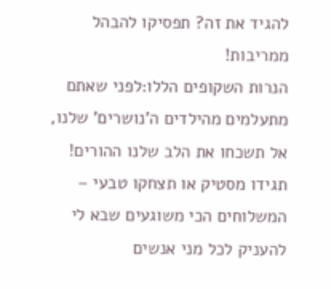להגיד את זה? תפסיקו להבהל ממריבות!
הנרות השקופים הללו:לפני שאתם מתעלמים מהילדים ה'נושרים' שלנו, אל תשכחו את הלב שלנו ההורים!
תגידו מסטיק או תצחקו טבעי – המשלוחים הכי משוגעים שבא לי להעניק לכל מני אנשים